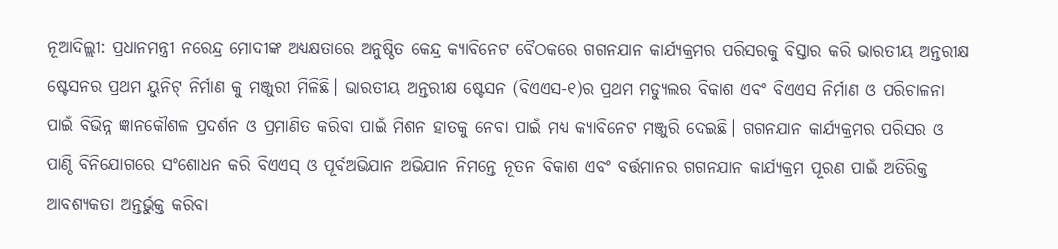ନୂଆଦିଲ୍ଲୀ: ପ୍ରଧାନମନ୍ତ୍ରୀ ନରେନ୍ଦ୍ର ମୋଦୀଙ୍କ ଅଧ୍ୟକ୍ଷତାରେ ଅନୁଷ୍ଠିତ କେନ୍ଦ୍ର କ୍ୟାବିନେଟ ବୈଠକରେ ଗଗନଯାନ କାର୍ଯ୍ୟକ୍ରମର ପରିସରକୁ ବିସ୍ତାର କରି ଭାରତୀୟ ଅନ୍ତରୀକ୍ଷ ଷ୍ଟେସନର ପ୍ରଥମ ୟୁନିଟ୍ ନିର୍ମାଣ କୁ ମଞ୍ଜୁରୀ ମିଳିଛି। ଭାରତୀୟ ଅନ୍ତରୀକ୍ଷ ଷ୍ଟେସନ (ବିଏଏସ-୧)ର ପ୍ରଥମ ମଡ୍ୟୁଲର ବିକାଶ ଏବଂ ବିଏଏସ ନିର୍ମାଣ ଓ ପରିଚାଳନା ପାଇଁ ବିଭିନ୍ନ ଜ୍ଞାନକୌଶଳ ପ୍ରଦର୍ଶନ ଓ ପ୍ରମାଣିତ କରିବା ପାଇଁ ମିଶନ ହାତକୁ ନେବା ପାଇଁ ମଧ୍ୟ କ୍ୟାବିନେଟ ମଞ୍ଜୁରି ଦେଇଛି। ଗଗନଯାନ କାର୍ଯ୍ୟକ୍ରମର ପରିସର ଓ ପାଣ୍ଠି ବିନିଯୋଗରେ ସଂଶୋଧନ କରି ବିଏଏସ୍ ଓ ପୂର୍ବଅଭିଯାନ ଅଭିଯାନ ନିମନ୍ତେ ନୂତନ ବିକାଶ ଏବଂ ବର୍ତ୍ତମାନର ଗଗନଯାନ କାର୍ଯ୍ୟକ୍ରମ ପୂରଣ ପାଇଁ ଅତିରିକ୍ତ ଆବଶ୍ୟକତା ଅନ୍ତର୍ଭୁକ୍ତ କରିବା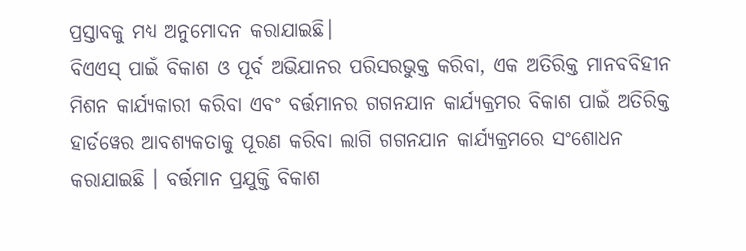ପ୍ରସ୍ତାବକୁ ମଧ୍ୟ ଅନୁମୋଦନ କରାଯାଇଛି।
ବିଏଏସ୍ ପାଇଁ ବିକାଶ ଓ ପୂର୍ବ ଅଭିଯାନର ପରିସରଭୁକ୍ତ କରିବା, ଏକ ଅତିରିକ୍ତ ମାନବବିହୀନ ମିଶନ କାର୍ଯ୍ୟକାରୀ କରିବା ଏବଂ ବର୍ତ୍ତମାନର ଗଗନଯାନ କାର୍ଯ୍ୟକ୍ରମର ବିକାଶ ପାଇଁ ଅତିରିକ୍ତ ହାର୍ଡୱେର ଆବଶ୍ୟକତାକୁ ପୂରଣ କରିବା ଲାଗି ଗଗନଯାନ କାର୍ଯ୍ୟକ୍ରମରେ ସଂଶୋଧନ କରାଯାଇଛି । ବର୍ତ୍ତମାନ ପ୍ରଯୁକ୍ତି ବିକାଶ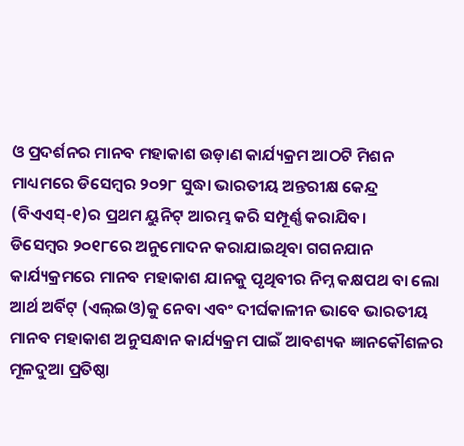ଓ ପ୍ରଦର୍ଶନର ମାନବ ମହାକାଶ ଉଡ଼ାଣ କାର୍ଯ୍ୟକ୍ରମ ଆଠଟି ମିଶନ ମାଧ୍ୟମରେ ଡିସେମ୍ବର ୨୦୨୮ ସୁଦ୍ଧା ଭାରତୀୟ ଅନ୍ତରୀକ୍ଷ କେନ୍ଦ୍ର (ବିଏଏସ୍-୧)ର ପ୍ରଥମ ୟୁନିଟ୍ ଆରମ୍ଭ କରି ସମ୍ପୂର୍ଣ୍ଣ କରାଯିବ।
ଡିସେମ୍ବର ୨୦୧୮ରେ ଅନୁମୋଦନ କରାଯାଇଥିବା ଗଗନଯାନ କାର୍ଯ୍ୟକ୍ରମରେ ମାନବ ମହାକାଶ ଯାନକୁ ପୃଥିବୀର ନିମ୍ନ କକ୍ଷପଥ ବା ଲୋ ଆର୍ଥ ଅର୍ବିଟ୍ (ଏଲ୍ଇଓ)କୁ ନେବା ଏବଂ ଦୀର୍ଘକାଳୀନ ଭାବେ ଭାରତୀୟ ମାନବ ମହାକାଶ ଅନୁସନ୍ଧାନ କାର୍ଯ୍ୟକ୍ରମ ପାଇଁ ଆବଶ୍ୟକ ଜ୍ଞାନକୌଶଳର ମୂଳଦୁଆ ପ୍ରତିଷ୍ଠା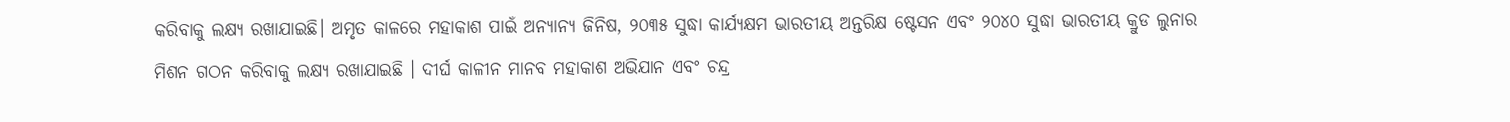କରିବାକୁ ଲକ୍ଷ୍ୟ ରଖାଯାଇଛି। ଅମୃତ କାଳରେ ମହାକାଶ ପାଇଁ ଅନ୍ୟାନ୍ୟ ଜିନିଷ, ୨୦୩୫ ସୁଦ୍ଧା କାର୍ଯ୍ୟକ୍ଷମ ଭାରତୀୟ ଅନ୍ତରିକ୍ଷ ଷ୍ଟେସନ ଏବଂ ୨୦୪୦ ସୁଦ୍ଧା ଭାରତୀୟ କ୍ରୁଡ ଲୁନାର ମିଶନ ଗଠନ କରିବାକୁ ଲକ୍ଷ୍ୟ ରଖାଯାଇଛି । ଦୀର୍ଘ କାଳୀନ ମାନବ ମହାକାଶ ଅଭିଯାନ ଏବଂ ଚନ୍ଦ୍ର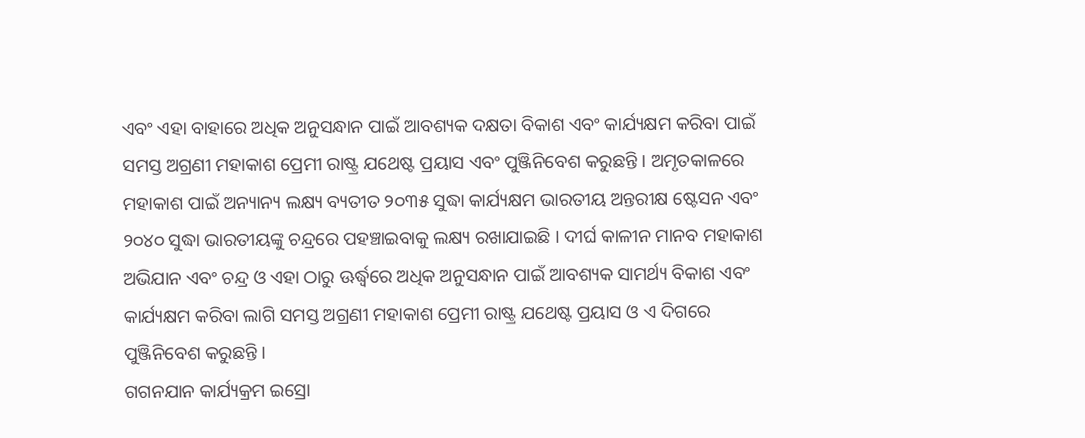ଏବଂ ଏହା ବାହାରେ ଅଧିକ ଅନୁସନ୍ଧାନ ପାଇଁ ଆବଶ୍ୟକ ଦକ୍ଷତା ବିକାଶ ଏବଂ କାର୍ଯ୍ୟକ୍ଷମ କରିବା ପାଇଁ ସମସ୍ତ ଅଗ୍ରଣୀ ମହାକାଶ ପ୍ରେମୀ ରାଷ୍ଟ୍ର ଯଥେଷ୍ଟ ପ୍ରୟାସ ଏବଂ ପୁଞ୍ଜିନିବେଶ କରୁଛନ୍ତି । ଅମୃତକାଳରେ ମହାକାଶ ପାଇଁ ଅନ୍ୟାନ୍ୟ ଲକ୍ଷ୍ୟ ବ୍ୟତୀତ ୨୦୩୫ ସୁଦ୍ଧା କାର୍ଯ୍ୟକ୍ଷମ ଭାରତୀୟ ଅନ୍ତରୀକ୍ଷ ଷ୍ଟେସନ ଏବଂ ୨୦୪୦ ସୁଦ୍ଧା ଭାରତୀୟଙ୍କୁ ଚନ୍ଦ୍ରରେ ପହଞ୍ଚାଇବାକୁ ଲକ୍ଷ୍ୟ ରଖାଯାଇଛି । ଦୀର୍ଘ କାଳୀନ ମାନବ ମହାକାଶ ଅଭିଯାନ ଏବଂ ଚନ୍ଦ୍ର ଓ ଏହା ଠାରୁ ଊର୍ଦ୍ଧ୍ବରେ ଅଧିକ ଅନୁସନ୍ଧାନ ପାଇଁ ଆବଶ୍ୟକ ସାମର୍ଥ୍ୟ ବିକାଶ ଏବଂ କାର୍ଯ୍ୟକ୍ଷମ କରିବା ଲାଗି ସମସ୍ତ ଅଗ୍ରଣୀ ମହାକାଶ ପ୍ରେମୀ ରାଷ୍ଟ୍ର ଯଥେଷ୍ଟ ପ୍ରୟାସ ଓ ଏ ଦିଗରେ ପୁଞ୍ଜିନିବେଶ କରୁଛନ୍ତି ।
ଗଗନଯାନ କାର୍ଯ୍ୟକ୍ରମ ଇସ୍ରୋ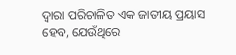ଦ୍ୱାରା ପରିଚାଳିତ ଏକ ଜାତୀୟ ପ୍ରୟାସ ହେବ, ଯେଉଁଥିରେ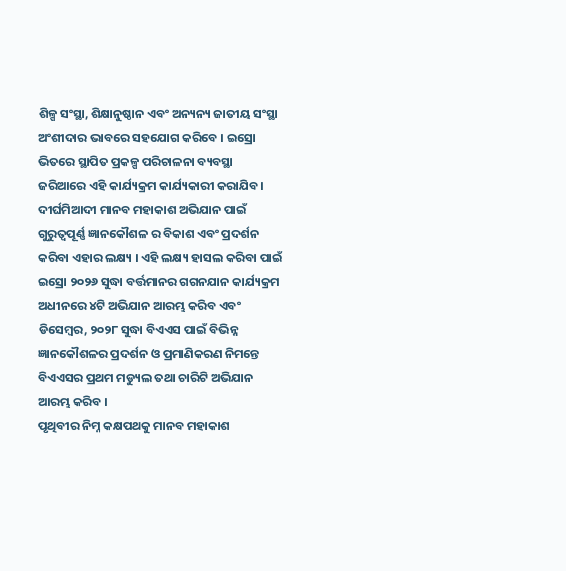ଶିଳ୍ପ ସଂସ୍ଥା, ଶିକ୍ଷାନୁଷ୍ଠାନ ଏବଂ ଅନ୍ୟନ୍ୟ ଜାତୀୟ ସଂସ୍ଥା ଅଂଶୀଦାର ଭାବରେ ସହଯୋଗ କରିବେ । ଇସ୍ରୋ ଭିତରେ ସ୍ଥାପିତ ପ୍ରକଳ୍ପ ପରିଚାଳନା ବ୍ୟବସ୍ଥା ଜରିଆରେ ଏହି କାର୍ଯ୍ୟକ୍ରମ କାର୍ଯ୍ୟକାରୀ କରାଯିବ। ଦୀର୍ଘମିଆଦୀ ମାନବ ମହାକାଶ ଅଭିଯାନ ପାଇଁ ଗୁରୁତ୍ୱପୂର୍ଣ୍ଣ ଜ୍ଞାନକୌଶଳ ର ବିକାଶ ଏବଂ ପ୍ରଦର୍ଶନ କରିବା ଏହାର ଲକ୍ଷ୍ୟ । ଏହି ଲକ୍ଷ୍ୟ ହାସଲ କରିବା ପାଇଁ ଇସ୍ରୋ ୨୦୨୬ ସୁଦ୍ଧା ବର୍ତ୍ତମାନର ଗଗନଯାନ କାର୍ଯ୍ୟକ୍ରମ ଅଧୀନରେ ୪ଟି ଅଭିଯାନ ଆରମ୍ଭ କରିବ ଏବଂ ଡିସେମ୍ବର, ୨୦୨୮ ସୁଦ୍ଧା ବିଏଏସ ପାଇଁ ବିଭିନ୍ନ ଜ୍ଞାନକୌଶଳର ପ୍ରଦର୍ଶନ ଓ ପ୍ରମାଣିକରଣ ନିମନ୍ତେ ବିଏଏସର ପ୍ରଥମ ମଡ୍ୟୁଲ ତଥା ଚାରିଟି ଅଭିଯାନ ଆରମ୍ଭ କରିବ ।
ପୃଥିବୀର ନିମ୍ନ କକ୍ଷପଥକୁ ମାନବ ମହାକାଶ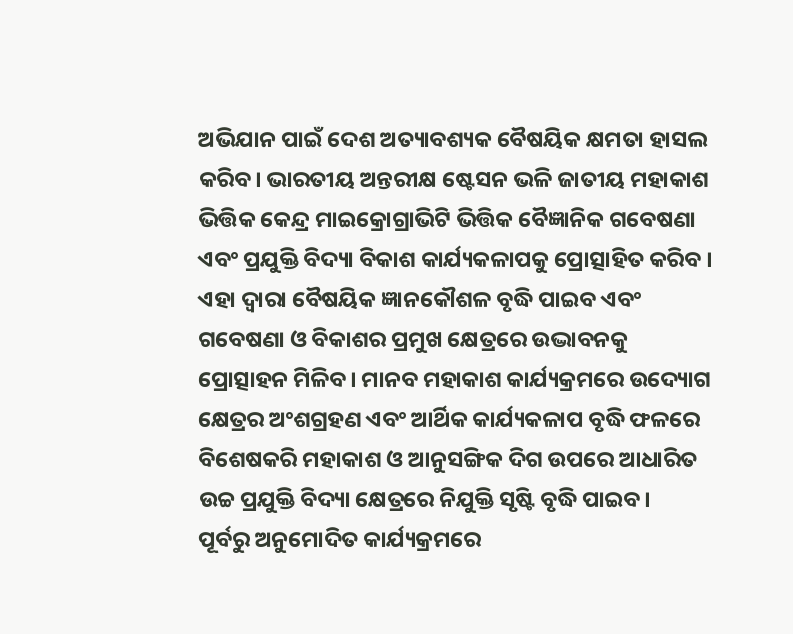ଅଭିଯାନ ପାଇଁ ଦେଶ ଅତ୍ୟାବଶ୍ୟକ ବୈଷୟିକ କ୍ଷମତା ହାସଲ କରିବ। ଭାରତୀୟ ଅନ୍ତରୀକ୍ଷ ଷ୍ଟେସନ ଭଳି ଜାତୀୟ ମହାକାଶ ଭିତ୍ତିକ କେନ୍ଦ୍ର ମାଇକ୍ରୋଗ୍ରାଭିଟି ଭିତ୍ତିକ ବୈଜ୍ଞାନିକ ଗବେଷଣା ଏବଂ ପ୍ରଯୁକ୍ତି ବିଦ୍ୟା ବିକାଶ କାର୍ଯ୍ୟକଳାପକୁ ପ୍ରୋତ୍ସାହିତ କରିବ । ଏହା ଦ୍ୱାରା ବୈଷୟିକ ଜ୍ଞାନକୌଶଳ ବୃଦ୍ଧି ପାଇବ ଏବଂ ଗବେଷଣା ଓ ବିକାଶର ପ୍ରମୁଖ କ୍ଷେତ୍ରରେ ଉଦ୍ଭାବନକୁ ପ୍ରୋତ୍ସାହନ ମିଳିବ। ମାନବ ମହାକାଶ କାର୍ଯ୍ୟକ୍ରମରେ ଉଦ୍ୟୋଗ କ୍ଷେତ୍ରର ଅଂଶଗ୍ରହଣ ଏବଂ ଆର୍ଥିକ କାର୍ଯ୍ୟକଳାପ ବୃଦ୍ଧି ଫଳରେ ବିଶେଷକରି ମହାକାଶ ଓ ଆନୁସଙ୍ଗିକ ଦିଗ ଉପରେ ଆଧାରିତ ଉଚ୍ଚ ପ୍ରଯୁକ୍ତି ବିଦ୍ୟା କ୍ଷେତ୍ରରେ ନିଯୁକ୍ତି ସୃଷ୍ଟି ବୃଦ୍ଧି ପାଇବ।
ପୂର୍ବରୁ ଅନୁମୋଦିତ କାର୍ଯ୍ୟକ୍ରମରେ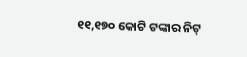୧୧,୧୭୦ କୋଟି ଟଙ୍କାର ନିଟ୍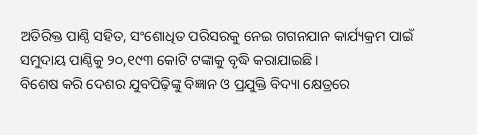ଅତିରିକ୍ତ ପାଣ୍ଠି ସହିତ, ସଂଶୋଧିତ ପରିସରକୁ ନେଇ ଗଗନଯାନ କାର୍ଯ୍ୟକ୍ରମ ପାଇଁ ସମୁଦାୟ ପାଣ୍ଠିକୁ ୨୦,୧୯୩ କୋଟି ଟଙ୍କାକୁ ବୃଦ୍ଧି କରାଯାଇଛି।
ବିଶେଷ କରି ଦେଶର ଯୁବପିଢ଼ିଙ୍କୁ ବିଜ୍ଞାନ ଓ ପ୍ରଯୁକ୍ତି ବିଦ୍ୟା କ୍ଷେତ୍ରରେ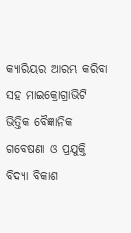କ୍ୟାରିୟର ଆରମ୍ଭ କରିବା ସହ ମାଇକ୍ରୋଗ୍ରାଭିଟି ଭିତ୍ତିକ ବୈଜ୍ଞାନିକ ଗବେଷଣା ଓ ପ୍ରଯୁକ୍ତି ବିଦ୍ୟା ବିକାଶ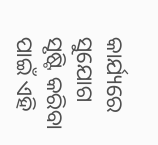କାର୍ଯ୍ୟରେ ସୁଯୋଗ ସୃଷ୍ଟି କରିବା ପାଇଁ ଏହି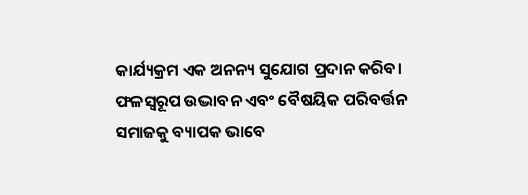କାର୍ଯ୍ୟକ୍ରମ ଏକ ଅନନ୍ୟ ସୁଯୋଗ ପ୍ରଦାନ କରିବ। ଫଳସ୍ୱରୂପ ଉଦ୍ଭାବନ ଏବଂ ବୈଷୟିକ ପରିବର୍ତ୍ତନ ସମାଜକୁ ବ୍ୟାପକ ଭାବେ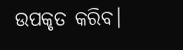ଉପକୃତ କରିବ।